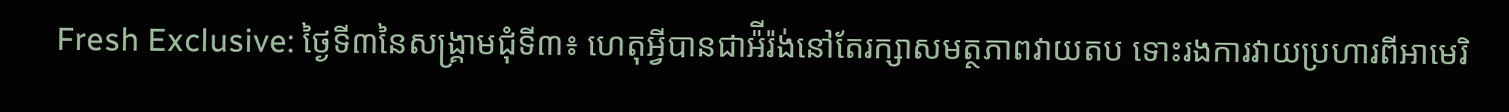Fresh Exclusive: ថ្ងៃទី៣នៃសង្គ្រាមជុំទី៣៖ ហេតុអ្វីបានជាអ៉ីរ៉ង់នៅតែរក្សាសមត្ថភាពវាយតប ទោះរងការវាយប្រហារពីអាមេរិ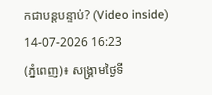កជាបន្តបន្ទាប់? (Video inside)
14-07-2026 16:23
(ភ្នំពេញ)៖ សង្គ្រាមថ្ងៃទី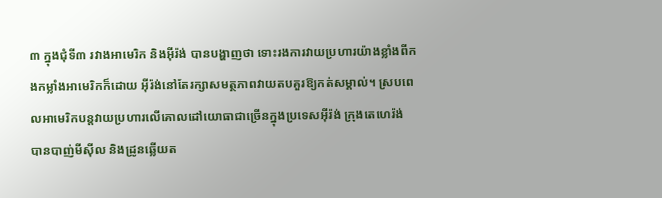៣ ក្នុងជុំទី៣ រវាងអាមេរិក និងអ៊ីរ៉ង់ បានបង្ហាញថា ទោះរងការវាយប្រហារយ៉ាងខ្លាំងពីកងកម្លាំងអាមេរិកក៏ដោយ អ៊ីរ៉ង់នៅតែរក្សាសមត្ថភាពវាយតបគួរឱ្យកត់សម្គាល់។ ស្របពេលអាមេរិកបន្តវាយប្រហារលើគោលដៅយោធាជាច្រើនក្នុងប្រទេសអ៊ីរ៉ង់ ក្រុងតេហេរ៉ង់ បានបាញ់មីស៊ីល និងដ្រូនឆ្លើយត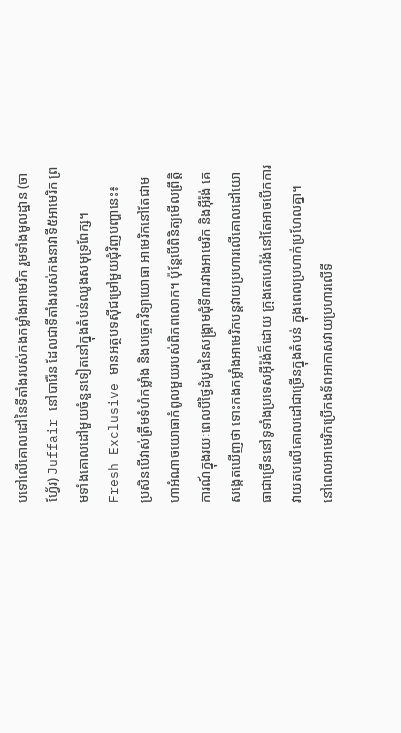បទៅលើគោលដៅនៃទីតាំងរបស់កងកម្លាំងអាមេរិក រួមទាំងមូលដ្ឋាន (ចាហ្វែ័រ) Juffair នៅបារ៉ែន ដែលជាទីតាំងរបស់កងនាវាទី៥អាមេរិក ព្រមទាំងគោលដៅមួយចំនួនទៀតនៅក្នុងតំបន់ឈូងសមុទ្រពែក្ស។
Fresh Exclusive មានអត្ថបទស៊ីជម្រៅមួយជុំវិញបញ្ហានេះ៖
ប្រសិនបើវាស់ត្រឹមទំហំកម្លាំង និងបច្ចេកវិទ្យាយោធា អាមេរិកនៅតែជាមហាអំណាចយោធាកំពូលមួយរបស់ពិភពលោក។ ប៉ុន្តែបើពិនិត្យមើលព្រឹត្តិការណ៍ក្នុងរយៈពេលបីថ្ងៃដំបូងនៃសង្គ្រាមជុំទី៣រវាងអាមេរិក និងអ៊ីរ៉ង់ គេសង្កេតឃើញថា ទោះកងកម្លាំងអាមេរិកបន្តវាយប្រហារលើគោលដៅយោធាជាច្រើននៅទូទាំងប្រទេសអ៊ីរ៉ង់ក៏ដោយ ក្រុងតេហេរ៉ង់នៅតែអាចបើកការវាយតបលើគោលដៅជាច្រើនក្នុងតំបន់ ក្នុងពេលប្រហាក់ប្រហែលគ្នា។
នៅពេលអាមេរិកប្រើកងទ័ពអាកាសវាយប្រហារលើទី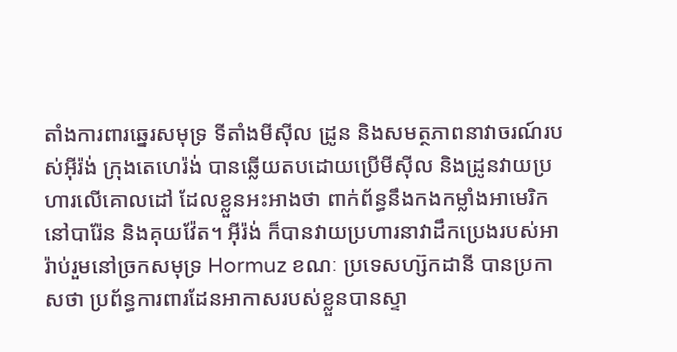តាំងការពារឆ្នេរសមុទ្រ ទីតាំងមីស៊ីល ដ្រូន និងសមត្ថភាពនាវាចរណ៍របស់អ៊ីរ៉ង់ ក្រុងតេហេរ៉ង់ បានឆ្លើយតបដោយប្រើមីស៊ីល និងដ្រូនវាយប្រហារលើគោលដៅ ដែលខ្លួនអះអាងថា ពាក់ព័ន្ធនឹងកងកម្លាំងអាមេរិកនៅបារ៉ែន និងគុយវ៉ែត។ អ៊ីរ៉ង់ ក៏បានវាយប្រហារនាវាដឹកប្រេងរបស់អារ៉ាប់រួមនៅច្រកសមុទ្រ Hormuz ខណៈ ប្រទេសហ្ស៊កដានី បានប្រកាសថា ប្រព័ន្ធការពារដែនអាកាសរបស់ខ្លួនបានស្ទា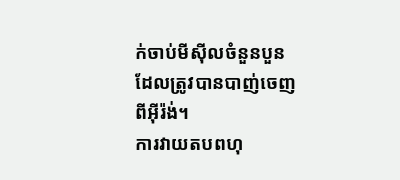ក់ចាប់មីស៊ីលចំនួនបួន ដែលត្រូវបានបាញ់ចេញពីអ៊ីរ៉ង់។
ការវាយតបពហុ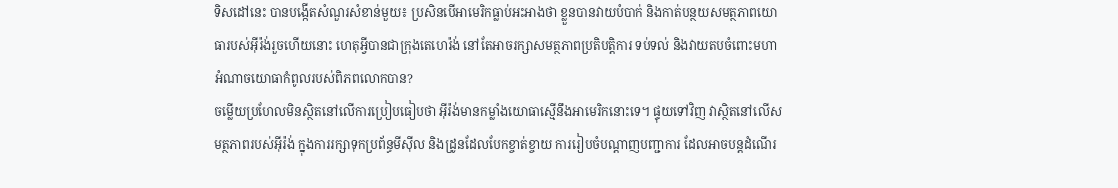ទិសដៅនេះ បានបង្កើតសំណួរសំខាន់មួយ៖ ប្រសិនបើអាមេរិកធ្លាប់អះអាងថា ខ្លួនបានវាយបំបាក់ និងកាត់បន្ថយសមត្ថភាពយោធារបស់អ៊ីរ៉ង់រួចហើយនោះ ហេតុអ្វីបានជាក្រុងតេហេរ៉ង់ នៅតែអាចរក្សាសមត្ថភាពប្រតិបត្តិការ ទប់ទល់ និងវាយតបចំពោះមហាអំណាចយោធាកំពូលរបស់ពិភពលោកបាន?
ចម្លើយប្រហែលមិនស្ថិតនៅលើការប្រៀបធៀបថា អ៊ីរ៉ង់មានកម្លាំងយោធាស្មើនឹងអាមេរិកនោះទេ។ ផ្ទុយទៅវិញ វាស្ថិតនៅលើសមត្ថភាពរបស់អ៊ីរ៉ង់ ក្នុងការរក្សាទុកប្រព័ន្ធមីស៊ីល និងដ្រូនដែលបែកខ្ចាត់ខ្ចាយ ការរៀបចំបណ្តាញបញ្ជាការ ដែលអាចបន្តដំណើរ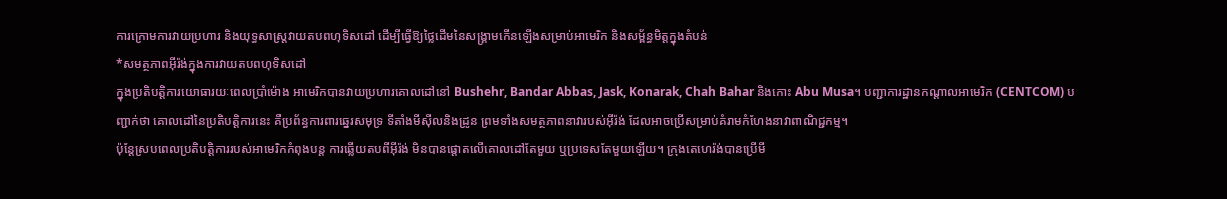ការក្រោមការវាយប្រហារ និងយុទ្ធសាស្ត្រវាយតបពហុទិសដៅ ដើម្បីធ្វើឱ្យថ្លៃដើមនៃសង្គ្រាមកើនឡើងសម្រាប់អាមេរិក និងសម្ព័ន្ធមិត្តក្នុងតំបន់
*សមត្ថភាពអ៊ីរ៉ង់ក្នុងការវាយតបពហុទិសដៅ
ក្នុងប្រតិបត្តិការយោធារយៈពេលប្រាំម៉ោង អាមេរិកបានវាយប្រហារគោលដៅនៅ Bushehr, Bandar Abbas, Jask, Konarak, Chah Bahar និងកោះ Abu Musa។ បញ្ជាការដ្ឋានកណ្តាលអាមេរិក (CENTCOM) បញ្ជាក់ថា គោលដៅនៃប្រតិបត្តិការនេះ គឺប្រព័ន្ធការពារឆ្នេរសមុទ្រ ទីតាំងមីស៊ីលនិងដ្រូន ព្រមទាំងសមត្ថភាពនាវារបស់អ៊ីរ៉ង់ ដែលអាចប្រើសម្រាប់គំរាមកំហែងនាវាពាណិជ្ជកម្ម។
ប៉ុន្តែស្របពេលប្រតិបត្តិការរបស់អាមេរិកកំពុងបន្ត ការឆ្លើយតបពីអ៊ីរ៉ង់ មិនបានផ្តោតលើគោលដៅតែមួយ ឬប្រទេសតែមួយឡើយ។ ក្រុងតេហេរ៉ង់បានប្រើមី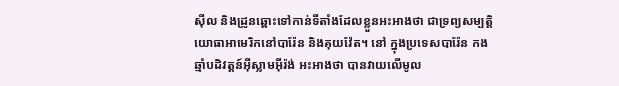ស៊ីល និងដ្រូនឆ្ពោះទៅកាន់ទីតាំងដែលខ្លួនអះអាងថា ជាទ្រព្យសម្បត្តិយោធាអាមេរិកនៅបារ៉ែន និងគុយវ៉ែត។ នៅ ក្នុងប្រទេសបារ៉ែន កងឆ្មាំបដិវត្តន៍អ៊ីស្លាមអ៊ីរ៉ង់ អះអាងថា បានវាយលើមូល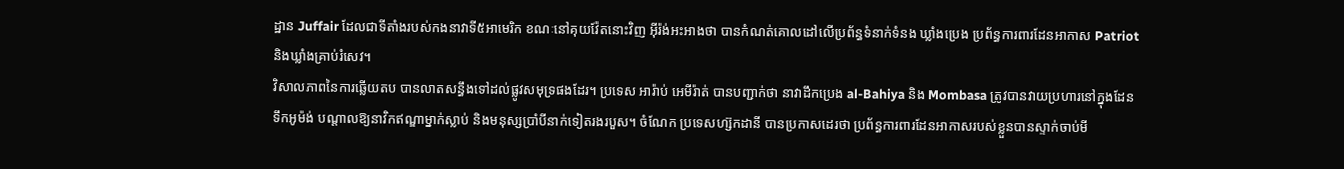ដ្ឋាន Juffair ដែលជាទីតាំងរបស់កងនាវាទី៥អាមេរិក ខណៈនៅគុយវ៉ែតនោះវិញ អ៊ីរ៉ង់អះអាងថា បានកំណត់គោលដៅលើប្រព័ន្ធទំនាក់ទំនង ឃ្លាំងប្រេង ប្រព័ន្ធការពារដែនអាកាស Patriot និងឃ្លាំងគ្រាប់រំសេវ។
វិសាលភាពនៃការឆ្លើយតប បានលាតសន្ធឹងទៅដល់ផ្លូវសមុទ្រផងដែរ។ ប្រទេស អារ៉ាប់ អេមីរ៉ាត់ បានបញ្ជាក់ថា នាវាដឹកប្រេង al-Bahiya និង Mombasa ត្រូវបានវាយប្រហារនៅក្នុងដែនទឹកអូម៉ង់ បណ្តាលឱ្យនាវិកឥណ្ឌាម្នាក់ស្លាប់ និងមនុស្សប្រាំបីនាក់ទៀតរងរបួស។ ចំណែក ប្រទេសហ្ស៊កដានី បានប្រកាសដេរថា ប្រព័ន្ធការពារដែនអាកាសរបស់ខ្លួនបានស្ទាក់ចាប់មី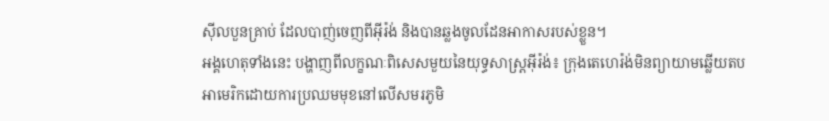ស៊ីលបួនគ្រាប់ ដែលបាញ់ចេញពីអ៊ីរ៉ង់ និងបានឆ្លងចូលដែនអាកាសរបស់ខ្លួន។
អង្គហេតុទាំងនេះ បង្ហាញពីលក្ខណៈពិសេសមួយនៃយុទ្ធសាស្ត្រអ៊ីរ៉ង់៖ ក្រុងតេហេរ៉ង់មិនព្យាយាមឆ្លើយតបអាមេរិកដោយការប្រឈមមុខនៅលើសមរភូមិ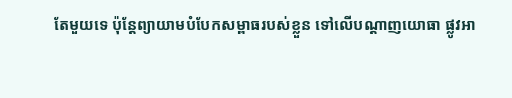តែមួយទេ ប៉ុន្តែព្យាយាមបំបែកសម្ពាធរបស់ខ្លួន ទៅលើបណ្តាញយោធា ផ្លូវអា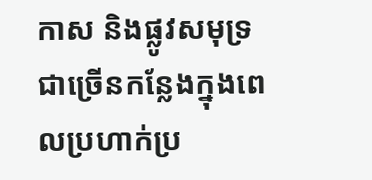កាស និងផ្លូវសមុទ្រជាច្រើនកន្លែងក្នុងពេលប្រហាក់ប្រ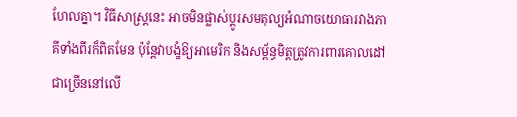ហែលគ្នា។ វិធីសាស្ត្រនេះ អាចមិនផ្លាស់ប្តូរសមតុល្យអំណាចយោធារវាងភាគីទាំងពីរក៏ពិតមែន ប៉ុន្តែវាបង្ខំឱ្យអាមេរិក និងសម្ព័ន្ធមិត្តត្រូវការពារគោលដៅជាច្រើននៅលើ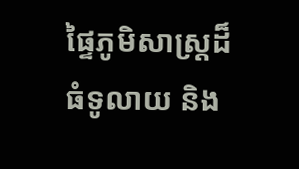ផ្ទៃភូមិសាស្ត្រដ៏ធំទូលាយ និង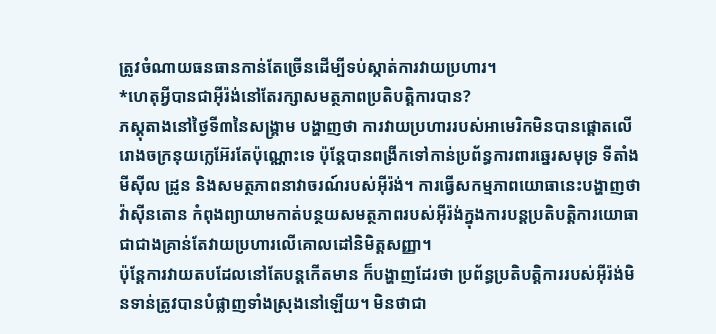ត្រូវចំណាយធនធានកាន់តែច្រើនដើម្បីទប់ស្កាត់ការវាយប្រហារ។
*ហេតុអ្វីបានជាអ៊ីរ៉ង់នៅតែរក្សាសមត្ថភាពប្រតិបត្តិការបាន?
ភស្តុតាងនៅថ្ងៃទី៣នៃសង្គ្រាម បង្ហាញថា ការវាយប្រហាររបស់អាមេរិកមិនបានផ្តោតលើរោងចក្រនុយក្លេអ៊ែរតែប៉ុណ្ណោះទេ ប៉ុន្តែបានពង្រីកទៅកាន់ប្រព័ន្ធការពារឆ្នេរសមុទ្រ ទីតាំងមីស៊ីល ដ្រូន និងសមត្ថភាពនាវាចរណ៍របស់អ៊ីរ៉ង់។ ការធ្វើសកម្មភាពយោធានេះបង្ហាញថា វ៉ាស៊ីនតោន កំពុងព្យាយាមកាត់បន្ថយសមត្ថភាពរបស់អ៊ីរ៉ង់ក្នុងការបន្តប្រតិបត្តិការយោធា ជាជាងគ្រាន់តែវាយប្រហារលើគោលដៅនិមិត្តសញ្ញា។
ប៉ុន្តែការវាយតបដែលនៅតែបន្តកើតមាន ក៏បង្ហាញដែរថា ប្រព័ន្ធប្រតិបត្តិការរបស់អ៊ីរ៉ង់មិនទាន់ត្រូវបានបំផ្លាញទាំងស្រុងនៅឡើយ។ មិនថាជា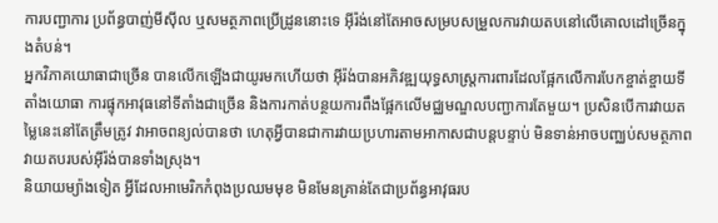ការបញ្ជាការ ប្រព័ន្ធបាញ់មីស៊ីល ឬសមត្ថភាពប្រើដ្រូននោះទេ អ៊ីរ៉ង់នៅតែអាចសម្របសម្រួលការវាយតបនៅលើគោលដៅច្រើនក្នុងតំបន់។
អ្នកវិភាគយោធាជាច្រើន បានលើកឡើងជាយូរមកហើយថា អ៊ីរ៉ង់បានអភិវឌ្ឍយុទ្ធសាស្ត្រការពារដែលផ្អែកលើការបែកខ្ចាត់ខ្ចាយទីតាំងយោធា ការផ្ទុកអាវុធនៅទីតាំងជាច្រើន និងការកាត់បន្ថយការពឹងផ្អែកលើមជ្ឈមណ្ឌលបញ្ជាការតែមួយ។ ប្រសិនបើការវាយតម្លៃនេះនៅតែត្រឹមត្រូវ វាអាចពន្យល់បានថា ហេតុអ្វីបានជាការវាយប្រហារតាមអាកាសជាបន្តបន្ទាប់ មិនទាន់អាចបញ្ឈប់សមត្ថភាពវាយតបរបស់អ៊ីរ៉ង់បានទាំងស្រុង។
និយាយម្យ៉ាងទៀត អ្វីដែលអាមេរិកកំពុងប្រឈមមុខ មិនមែនគ្រាន់តែជាប្រព័ន្ធអាវុធរប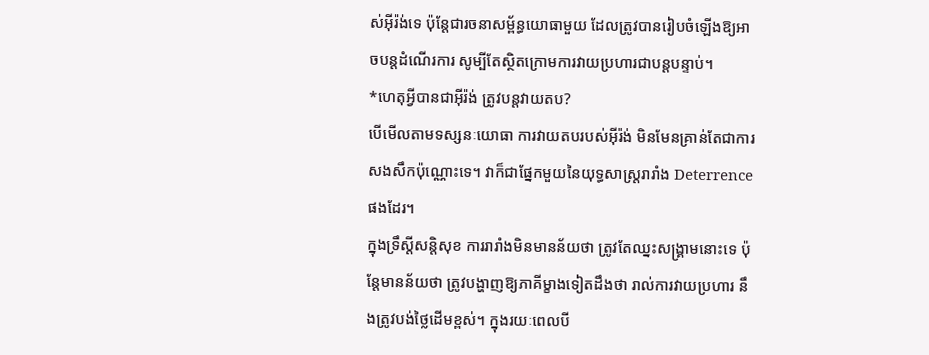ស់អ៊ីរ៉ង់ទេ ប៉ុន្តែជារចនាសម្ព័ន្ធយោធាមួយ ដែលត្រូវបានរៀបចំឡើងឱ្យអាចបន្តដំណើរការ សូម្បីតែស្ថិតក្រោមការវាយប្រហារជាបន្តបន្ទាប់។
*ហេតុអ្វីបានជាអ៊ីរ៉ង់ ត្រូវបន្តវាយតប?
បើមើលតាមទស្សនៈយោធា ការវាយតបរបស់អ៊ីរ៉ង់ មិនមែនគ្រាន់តែជាការសងសឹកប៉ុណ្ណោះទេ។ វាក៏ជាផ្នែកមួយនៃយុទ្ធសាស្ត្ររារាំង Deterrence ផងដែរ។
ក្នុងទ្រឹស្តីសន្តិសុខ ការរារាំងមិនមានន័យថា ត្រូវតែឈ្នះសង្គ្រាមនោះទេ ប៉ុន្តែមានន័យថា ត្រូវបង្ហាញឱ្យភាគីម្ខាងទៀតដឹងថា រាល់ការវាយប្រហារ នឹងត្រូវបង់ថ្លៃដើមខ្ពស់។ ក្នុងរយៈពេលបី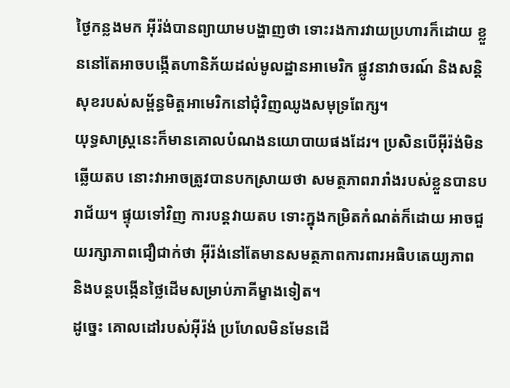ថ្ងៃកន្លងមក អ៊ីរ៉ង់បានព្យាយាមបង្ហាញថា ទោះរងការវាយប្រហារក៏ដោយ ខ្លួននៅតែអាចបង្កើតហានិភ័យដល់មូលដ្ឋានអាមេរិក ផ្លូវនាវាចរណ៍ និងសន្តិសុខរបស់សម្ព័ន្ធមិត្តអាមេរិកនៅជុំវិញឈូងសមុទ្រពែក្ស។
យុទ្ធសាស្ត្រនេះក៏មានគោលបំណងនយោបាយផងដែរ។ ប្រសិនបើអ៊ីរ៉ង់មិនឆ្លើយតប នោះវាអាចត្រូវបានបកស្រាយថា សមត្ថភាពរារាំងរបស់ខ្លួនបានបរាជ័យ។ ផ្ទុយទៅវិញ ការបន្តវាយតប ទោះក្នុងកម្រិតកំណត់ក៏ដោយ អាចជួយរក្សាភាពជឿជាក់ថា អ៊ីរ៉ង់នៅតែមានសមត្ថភាពការពារអធិបតេយ្យភាព និងបន្តបង្កើនថ្លៃដើមសម្រាប់ភាគីម្ខាងទៀត។
ដូច្នេះ គោលដៅរបស់អ៊ីរ៉ង់ ប្រហែលមិនមែនដើ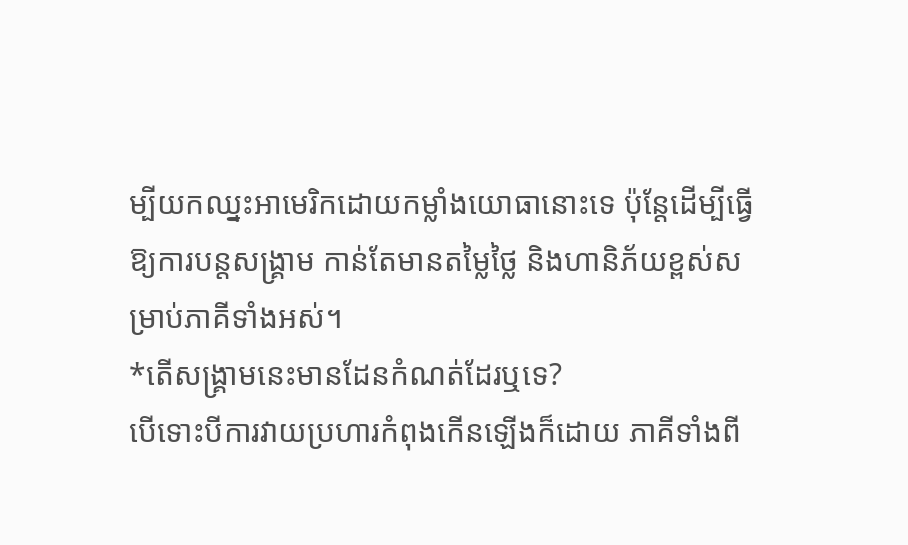ម្បីយកឈ្នះអាមេរិកដោយកម្លាំងយោធានោះទេ ប៉ុន្តែដើម្បីធ្វើឱ្យការបន្តសង្គ្រាម កាន់តែមានតម្លៃថ្លៃ និងហានិភ័យខ្ពស់សម្រាប់ភាគីទាំងអស់។
*តើសង្គ្រាមនេះមានដែនកំណត់ដែរឬទេ?
បើទោះបីការវាយប្រហារកំពុងកើនឡើងក៏ដោយ ភាគីទាំងពី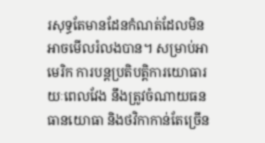រសុទ្ធតែមានដែនកំណត់ដែលមិនអាចមើលរំលងបាន។ សម្រាប់អាមេរិក ការបន្តប្រតិបត្តិការយោធារយៈពេលវែង នឹងត្រូវចំណាយធនធានយោធា និងថវិកាកាន់តែច្រើន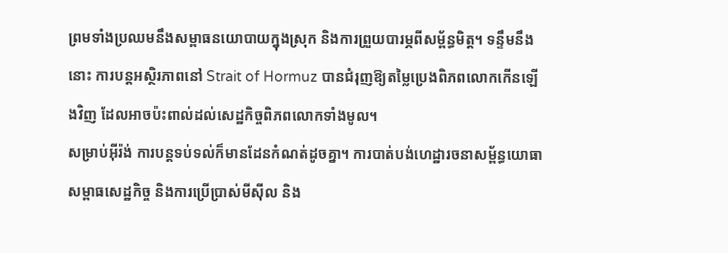ព្រមទាំងប្រឈមនឹងសម្ពាធនយោបាយក្នុងស្រុក និងការព្រួយបារម្ភពីសម្ព័ន្ធមិត្ត។ ទន្ទឹមនឹងនោះ ការបន្តអស្ថិរភាពនៅ Strait of Hormuz បានជំរុញឱ្យតម្លៃប្រេងពិភពលោកកើនឡើងវិញ ដែលអាចប៉ះពាល់ដល់សេដ្ឋកិច្ចពិភពលោកទាំងមូល។
សម្រាប់អ៊ីរ៉ង់ ការបន្តទប់ទល់ក៏មានដែនកំណត់ដូចគ្នា។ ការបាត់បង់ហេដ្ឋារចនាសម្ព័ន្ធយោធា សម្ពាធសេដ្ឋកិច្ច និងការប្រើប្រាស់មីស៊ីល និង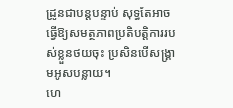ដ្រូនជាបន្តបន្ទាប់ សុទ្ធតែអាចធ្វើឱ្យសមត្ថភាពប្រតិបត្តិការរបស់ខ្លួនថយចុះ ប្រសិនបើសង្គ្រាមអូសបន្លាយ។
ហេ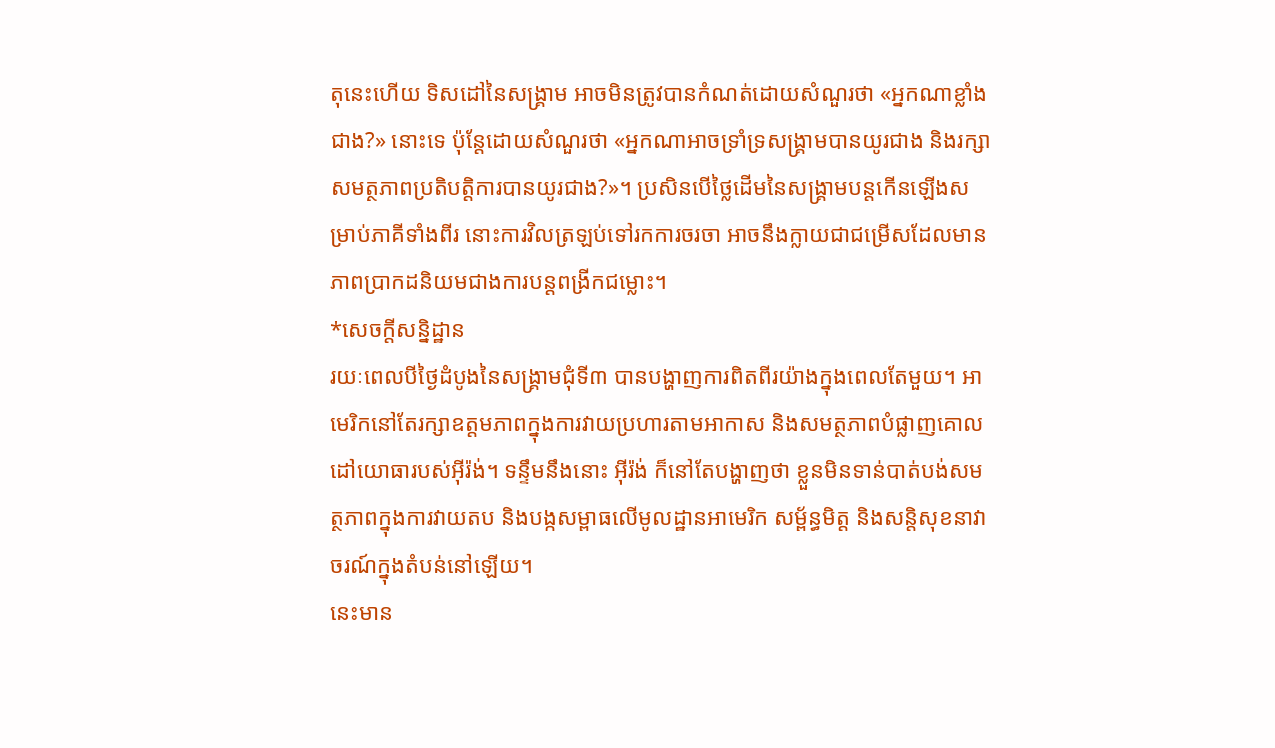តុនេះហើយ ទិសដៅនៃសង្គ្រាម អាចមិនត្រូវបានកំណត់ដោយសំណួរថា «អ្នកណាខ្លាំងជាង?» នោះទេ ប៉ុន្តែដោយសំណួរថា «អ្នកណាអាចទ្រាំទ្រសង្គ្រាមបានយូរជាង និងរក្សាសមត្ថភាពប្រតិបត្តិការបានយូរជាង?»។ ប្រសិនបើថ្លៃដើមនៃសង្គ្រាមបន្តកើនឡើងសម្រាប់ភាគីទាំងពីរ នោះការវិលត្រឡប់ទៅរកការចរចា អាចនឹងក្លាយជាជម្រើសដែលមានភាពប្រាកដនិយមជាងការបន្តពង្រីកជម្លោះ។
*សេចក្តីសន្និដ្ឋាន
រយៈពេលបីថ្ងៃដំបូងនៃសង្គ្រាមជុំទី៣ បានបង្ហាញការពិតពីរយ៉ាងក្នុងពេលតែមួយ។ អាមេរិកនៅតែរក្សាឧត្តមភាពក្នុងការវាយប្រហារតាមអាកាស និងសមត្ថភាពបំផ្លាញគោលដៅយោធារបស់អ៊ីរ៉ង់។ ទន្ទឹមនឹងនោះ អ៊ីរ៉ង់ ក៏នៅតែបង្ហាញថា ខ្លួនមិនទាន់បាត់បង់សមត្ថភាពក្នុងការវាយតប និងបង្កសម្ពាធលើមូលដ្ឋានអាមេរិក សម្ព័ន្ធមិត្ត និងសន្តិសុខនាវាចរណ៍ក្នុងតំបន់នៅឡើយ។
នេះមាន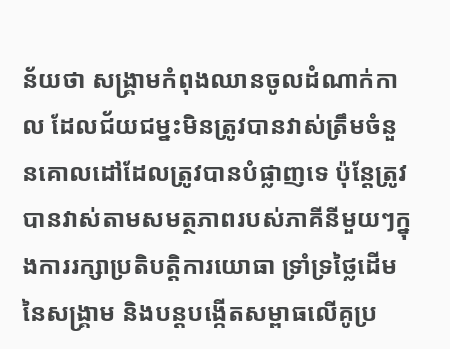ន័យថា សង្គ្រាមកំពុងឈានចូលដំណាក់កាល ដែលជ័យជម្នះមិនត្រូវបានវាស់ត្រឹមចំនួនគោលដៅដែលត្រូវបានបំផ្លាញទេ ប៉ុន្តែត្រូវបានវាស់តាមសមត្ថភាពរបស់ភាគីនីមួយៗក្នុងការរក្សាប្រតិបត្តិការយោធា ទ្រាំទ្រថ្លៃដើមនៃសង្គ្រាម និងបន្តបង្កើតសម្ពាធលើគូប្រ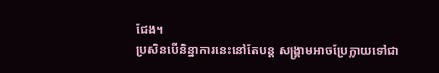ជែង។
ប្រសិនបើនិន្នាការនេះនៅតែបន្ត សង្គ្រាមអាចប្រែក្លាយទៅជា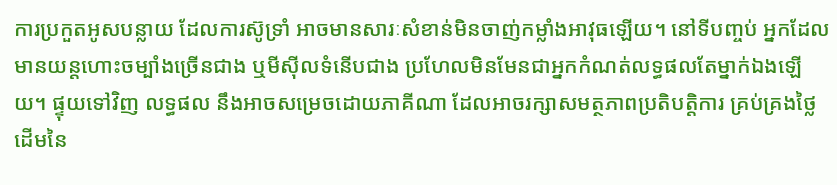ការប្រកួតអូសបន្លាយ ដែលការស៊ូទ្រាំ អាចមានសារៈសំខាន់មិនចាញ់កម្លាំងអាវុធឡើយ។ នៅទីបញ្ចប់ អ្នកដែលមានយន្តហោះចម្បាំងច្រើនជាង ឬមីស៊ីលទំនើបជាង ប្រហែលមិនមែនជាអ្នកកំណត់លទ្ធផលតែម្នាក់ឯងឡើយ។ ផ្ទុយទៅវិញ លទ្ធផល នឹងអាចសម្រេចដោយភាគីណា ដែលអាចរក្សាសមត្ថភាពប្រតិបត្តិការ គ្រប់គ្រងថ្លៃដើមនៃ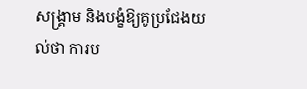សង្គ្រាម និងបង្ខំឱ្យគូប្រជែងយល់ថា ការប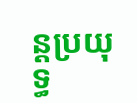ន្តប្រយុទ្ធ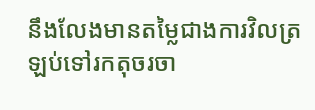នឹងលែងមានតម្លៃជាងការវិលត្រឡប់ទៅរកតុចរចា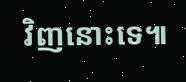វិញនោះទេ៕